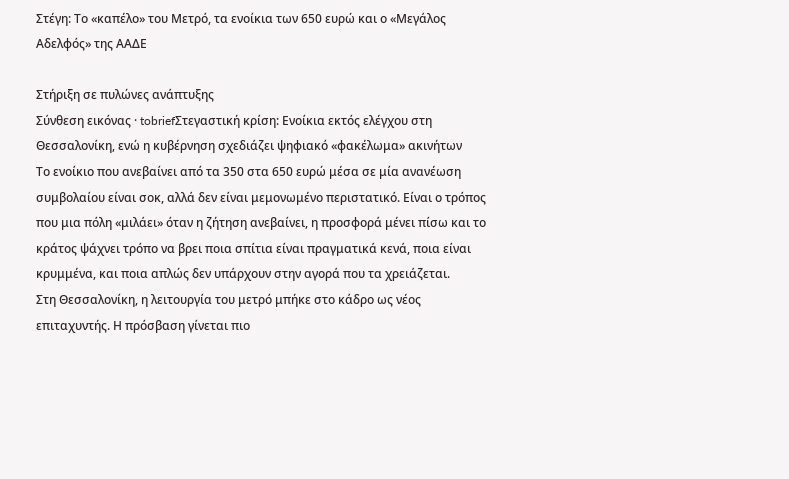Στέγη: Το «καπέλο» του Μετρό, τα ενοίκια των 650 ευρώ και ο «Μεγάλος Αδελφός» της ΑΑΔΕ

Στήριξη σε πυλώνες ανάπτυξης
Σύνθεση εικόνας · tobriefΣτεγαστική κρίση: Ενοίκια εκτός ελέγχου στη Θεσσαλονίκη, ενώ η κυβέρνηση σχεδιάζει ψηφιακό «φακέλωμα» ακινήτων
Το ενοίκιο που ανεβαίνει από τα 350 στα 650 ευρώ μέσα σε μία ανανέωση συμβολαίου είναι σοκ, αλλά δεν είναι μεμονωμένο περιστατικό. Είναι ο τρόπος που μια πόλη «μιλάει» όταν η ζήτηση ανεβαίνει, η προσφορά μένει πίσω και το κράτος ψάχνει τρόπο να βρει ποια σπίτια είναι πραγματικά κενά, ποια είναι κρυμμένα, και ποια απλώς δεν υπάρχουν στην αγορά που τα χρειάζεται.
Στη Θεσσαλονίκη, η λειτουργία του μετρό μπήκε στο κάδρο ως νέος επιταχυντής. Η πρόσβαση γίνεται πιο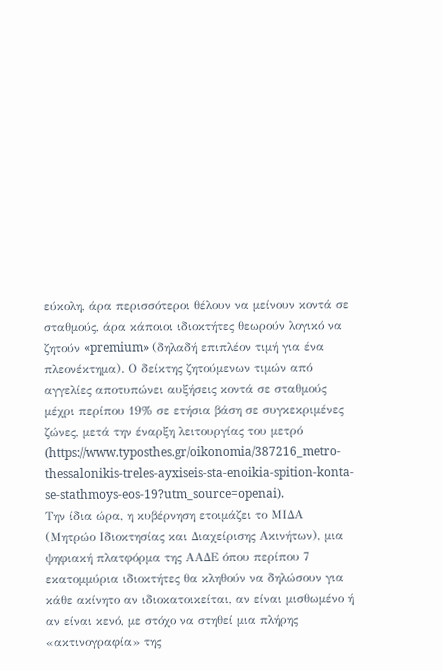εύκολη, άρα περισσότεροι θέλουν να μείνουν κοντά σε σταθμούς, άρα κάποιοι ιδιοκτήτες θεωρούν λογικό να ζητούν «premium» (δηλαδή επιπλέον τιμή για ένα πλεονέκτημα). Ο δείκτης ζητούμενων τιμών από αγγελίες αποτυπώνει αυξήσεις κοντά σε σταθμούς μέχρι περίπου 19% σε ετήσια βάση σε συγκεκριμένες ζώνες, μετά την έναρξη λειτουργίας του μετρό (https://www.typosthes.gr/oikonomia/387216_metro-thessalonikis-treles-ayxiseis-sta-enoikia-spition-konta-se-stathmoys-eos-19?utm_source=openai).
Την ίδια ώρα, η κυβέρνηση ετοιμάζει το ΜΙΔΑ (Μητρώο Ιδιοκτησίας και Διαχείρισης Ακινήτων), μια ψηφιακή πλατφόρμα της ΑΑΔΕ όπου περίπου 7 εκατομμύρια ιδιοκτήτες θα κληθούν να δηλώσουν για κάθε ακίνητο αν ιδιοκατοικείται, αν είναι μισθωμένο ή αν είναι κενό, με στόχο να στηθεί μια πλήρης «ακτινογραφία» της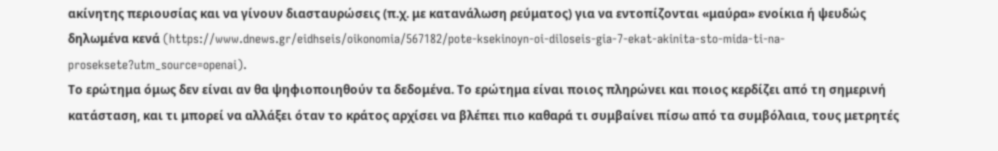ακίνητης περιουσίας και να γίνουν διασταυρώσεις (π.χ. με κατανάλωση ρεύματος) για να εντοπίζονται «μαύρα» ενοίκια ή ψευδώς δηλωμένα κενά (https://www.dnews.gr/eidhseis/oikonomia/567182/pote-ksekinoyn-oi-diloseis-gia-7-ekat-akinita-sto-mida-ti-na-proseksete?utm_source=openai).
Το ερώτημα όμως δεν είναι αν θα ψηφιοποιηθούν τα δεδομένα. Το ερώτημα είναι ποιος πληρώνει και ποιος κερδίζει από τη σημερινή κατάσταση, και τι μπορεί να αλλάξει όταν το κράτος αρχίσει να βλέπει πιο καθαρά τι συμβαίνει πίσω από τα συμβόλαια, τους μετρητές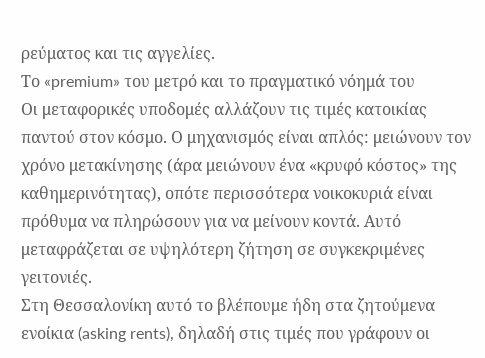ρεύματος και τις αγγελίες.
Το «premium» του μετρό και το πραγματικό νόημά του
Οι μεταφορικές υποδομές αλλάζουν τις τιμές κατοικίας παντού στον κόσμο. Ο μηχανισμός είναι απλός: μειώνουν τον χρόνο μετακίνησης (άρα μειώνουν ένα «κρυφό κόστος» της καθημερινότητας), οπότε περισσότερα νοικοκυριά είναι πρόθυμα να πληρώσουν για να μείνουν κοντά. Αυτό μεταφράζεται σε υψηλότερη ζήτηση σε συγκεκριμένες γειτονιές.
Στη Θεσσαλονίκη αυτό το βλέπουμε ήδη στα ζητούμενα ενοίκια (asking rents), δηλαδή στις τιμές που γράφουν οι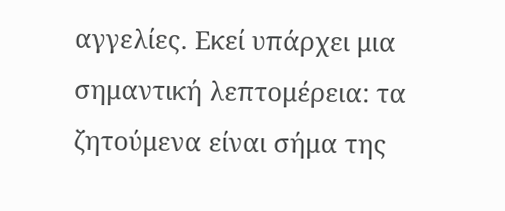αγγελίες. Εκεί υπάρχει μια σημαντική λεπτομέρεια: τα ζητούμενα είναι σήμα της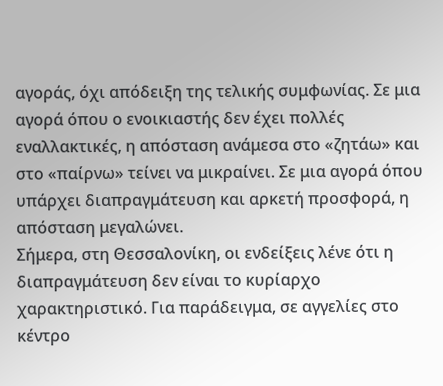αγοράς, όχι απόδειξη της τελικής συμφωνίας. Σε μια αγορά όπου ο ενοικιαστής δεν έχει πολλές εναλλακτικές, η απόσταση ανάμεσα στο «ζητάω» και στο «παίρνω» τείνει να μικραίνει. Σε μια αγορά όπου υπάρχει διαπραγμάτευση και αρκετή προσφορά, η απόσταση μεγαλώνει.
Σήμερα, στη Θεσσαλονίκη, οι ενδείξεις λένε ότι η διαπραγμάτευση δεν είναι το κυρίαρχο χαρακτηριστικό. Για παράδειγμα, σε αγγελίες στο κέντρο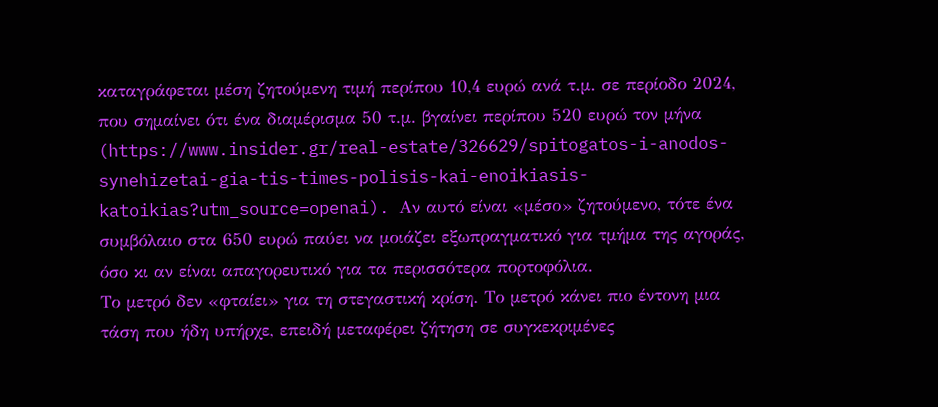καταγράφεται μέση ζητούμενη τιμή περίπου 10,4 ευρώ ανά τ.μ. σε περίοδο 2024, που σημαίνει ότι ένα διαμέρισμα 50 τ.μ. βγαίνει περίπου 520 ευρώ τον μήνα (https://www.insider.gr/real-estate/326629/spitogatos-i-anodos-synehizetai-gia-tis-times-polisis-kai-enoikiasis-katoikias?utm_source=openai). Αν αυτό είναι «μέσο» ζητούμενο, τότε ένα συμβόλαιο στα 650 ευρώ παύει να μοιάζει εξωπραγματικό για τμήμα της αγοράς, όσο κι αν είναι απαγορευτικό για τα περισσότερα πορτοφόλια.
Το μετρό δεν «φταίει» για τη στεγαστική κρίση. Το μετρό κάνει πιο έντονη μια τάση που ήδη υπήρχε, επειδή μεταφέρει ζήτηση σε συγκεκριμένες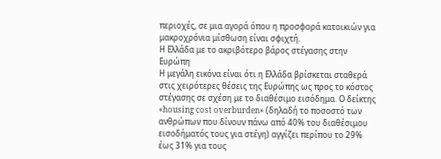περιοχές, σε μια αγορά όπου η προσφορά κατοικιών για μακροχρόνια μίσθωση είναι σφιχτή.
Η Ελλάδα με το ακριβότερο βάρος στέγασης στην Ευρώπη
Η μεγάλη εικόνα είναι ότι η Ελλάδα βρίσκεται σταθερά στις χειρότερες θέσεις της Ευρώπης ως προς το κόστος στέγασης σε σχέση με το διαθέσιμο εισόδημα. Ο δείκτης «housing cost overburden» (δηλαδή το ποσοστό των ανθρώπων που δίνουν πάνω από 40% του διαθέσιμου εισοδήματός τους για στέγη) αγγίζει περίπου το 29% έως 31% για τους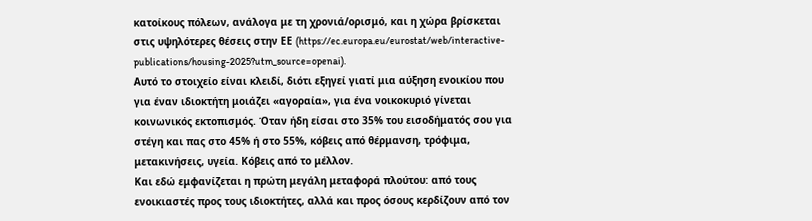κατοίκους πόλεων, ανάλογα με τη χρονιά/ορισμό, και η χώρα βρίσκεται στις υψηλότερες θέσεις στην ΕΕ (https://ec.europa.eu/eurostat/web/interactive-publications/housing-2025?utm_source=openai).
Αυτό το στοιχείο είναι κλειδί, διότι εξηγεί γιατί μια αύξηση ενοικίου που για έναν ιδιοκτήτη μοιάζει «αγοραία», για ένα νοικοκυριό γίνεται κοινωνικός εκτοπισμός. Όταν ήδη είσαι στο 35% του εισοδήματός σου για στέγη και πας στο 45% ή στο 55%, κόβεις από θέρμανση, τρόφιμα, μετακινήσεις, υγεία. Κόβεις από το μέλλον.
Και εδώ εμφανίζεται η πρώτη μεγάλη μεταφορά πλούτου: από τους ενοικιαστές προς τους ιδιοκτήτες, αλλά και προς όσους κερδίζουν από τον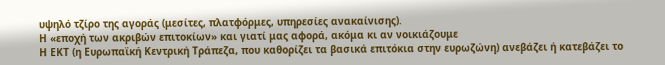υψηλό τζίρο της αγοράς (μεσίτες, πλατφόρμες, υπηρεσίες ανακαίνισης).
Η «εποχή των ακριβών επιτοκίων» και γιατί μας αφορά, ακόμα κι αν νοικιάζουμε
Η ΕΚΤ (η Ευρωπαϊκή Κεντρική Τράπεζα, που καθορίζει τα βασικά επιτόκια στην ευρωζώνη) ανεβάζει ή κατεβάζει το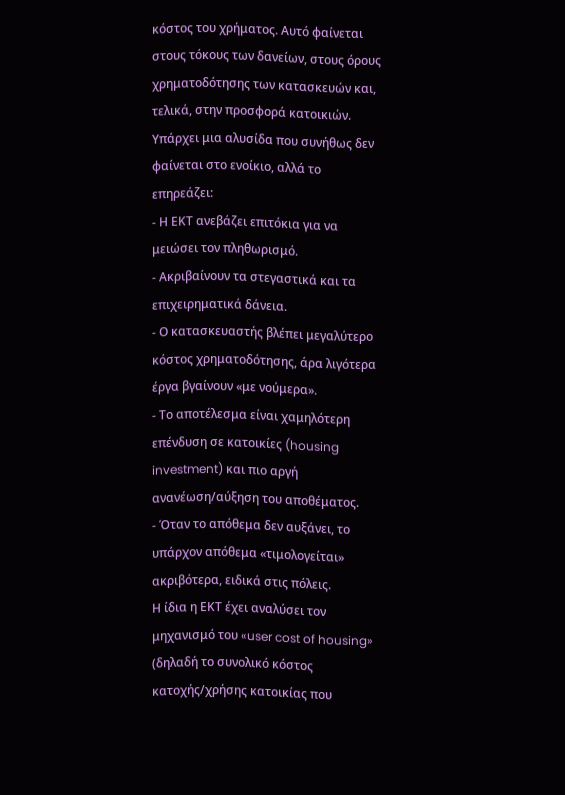κόστος του χρήματος. Αυτό φαίνεται στους τόκους των δανείων, στους όρους χρηματοδότησης των κατασκευών και, τελικά, στην προσφορά κατοικιών.
Υπάρχει μια αλυσίδα που συνήθως δεν φαίνεται στο ενοίκιο, αλλά το επηρεάζει:
- Η ΕΚΤ ανεβάζει επιτόκια για να μειώσει τον πληθωρισμό.
- Ακριβαίνουν τα στεγαστικά και τα επιχειρηματικά δάνεια.
- Ο κατασκευαστής βλέπει μεγαλύτερο κόστος χρηματοδότησης, άρα λιγότερα έργα βγαίνουν «με νούμερα».
- Το αποτέλεσμα είναι χαμηλότερη επένδυση σε κατοικίες (housing investment) και πιο αργή ανανέωση/αύξηση του αποθέματος.
- Όταν το απόθεμα δεν αυξάνει, το υπάρχον απόθεμα «τιμολογείται» ακριβότερα, ειδικά στις πόλεις.
Η ίδια η ΕΚΤ έχει αναλύσει τον μηχανισμό του «user cost of housing» (δηλαδή το συνολικό κόστος κατοχής/χρήσης κατοικίας που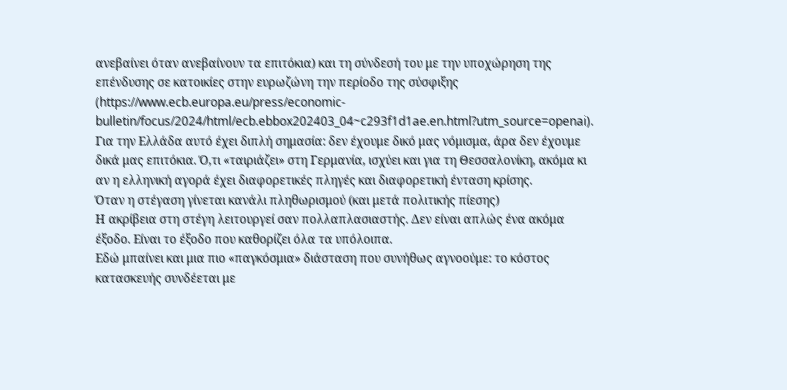ανεβαίνει όταν ανεβαίνουν τα επιτόκια) και τη σύνδεσή του με την υποχώρηση της επένδυσης σε κατοικίες στην ευρωζώνη την περίοδο της σύσφιξης (https://www.ecb.europa.eu/press/economic-bulletin/focus/2024/html/ecb.ebbox202403_04~c293f1d1ae.en.html?utm_source=openai). Για την Ελλάδα αυτό έχει διπλή σημασία: δεν έχουμε δικό μας νόμισμα, άρα δεν έχουμε δικά μας επιτόκια. Ό,τι «ταιριάζει» στη Γερμανία, ισχύει και για τη Θεσσαλονίκη, ακόμα κι αν η ελληνική αγορά έχει διαφορετικές πληγές και διαφορετική ένταση κρίσης.
Όταν η στέγαση γίνεται κανάλι πληθωρισμού (και μετά πολιτικής πίεσης)
Η ακρίβεια στη στέγη λειτουργεί σαν πολλαπλασιαστής. Δεν είναι απλώς ένα ακόμα έξοδο. Είναι το έξοδο που καθορίζει όλα τα υπόλοιπα.
Εδώ μπαίνει και μια πιο «παγκόσμια» διάσταση που συνήθως αγνοούμε: το κόστος κατασκευής συνδέεται με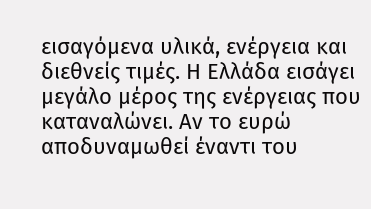εισαγόμενα υλικά, ενέργεια και διεθνείς τιμές. Η Ελλάδα εισάγει μεγάλο μέρος της ενέργειας που καταναλώνει. Αν το ευρώ αποδυναμωθεί έναντι του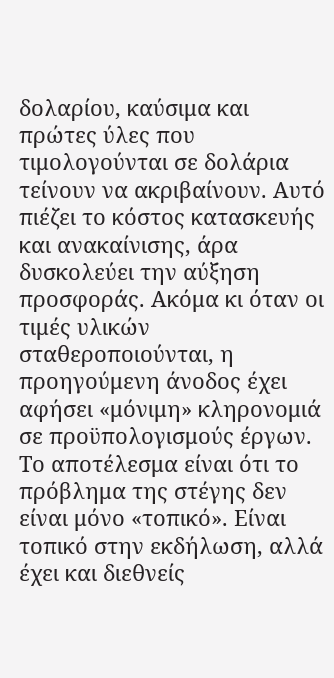δολαρίου, καύσιμα και πρώτες ύλες που τιμολογούνται σε δολάρια τείνουν να ακριβαίνουν. Αυτό πιέζει το κόστος κατασκευής και ανακαίνισης, άρα δυσκολεύει την αύξηση προσφοράς. Ακόμα κι όταν οι τιμές υλικών σταθεροποιούνται, η προηγούμενη άνοδος έχει αφήσει «μόνιμη» κληρονομιά σε προϋπολογισμούς έργων.
Το αποτέλεσμα είναι ότι το πρόβλημα της στέγης δεν είναι μόνο «τοπικό». Είναι τοπικό στην εκδήλωση, αλλά έχει και διεθνείς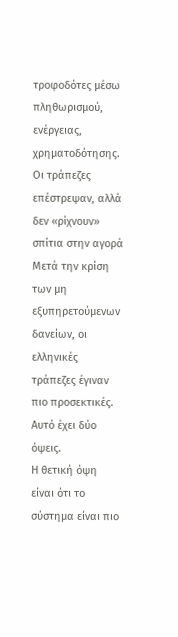τροφοδότες μέσω πληθωρισμού, ενέργειας, χρηματοδότησης.
Οι τράπεζες επέστρεψαν, αλλά δεν «ρίχνουν» σπίτια στην αγορά
Μετά την κρίση των μη εξυπηρετούμενων δανείων, οι ελληνικές τράπεζες έγιναν πιο προσεκτικές. Αυτό έχει δύο όψεις.
Η θετική όψη είναι ότι το σύστημα είναι πιο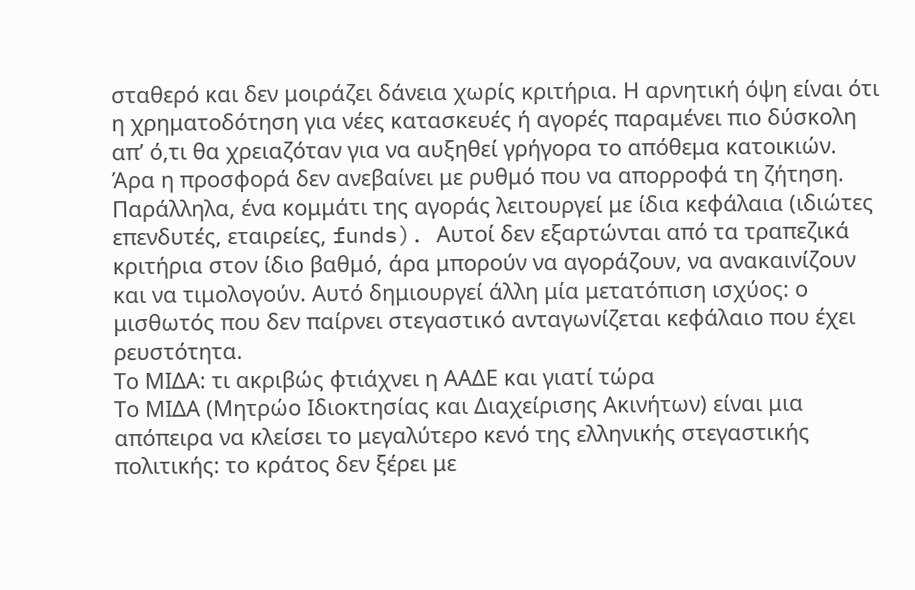σταθερό και δεν μοιράζει δάνεια χωρίς κριτήρια. Η αρνητική όψη είναι ότι η χρηματοδότηση για νέες κατασκευές ή αγορές παραμένει πιο δύσκολη απ’ ό,τι θα χρειαζόταν για να αυξηθεί γρήγορα το απόθεμα κατοικιών. Άρα η προσφορά δεν ανεβαίνει με ρυθμό που να απορροφά τη ζήτηση.
Παράλληλα, ένα κομμάτι της αγοράς λειτουργεί με ίδια κεφάλαια (ιδιώτες επενδυτές, εταιρείες, funds). Αυτοί δεν εξαρτώνται από τα τραπεζικά κριτήρια στον ίδιο βαθμό, άρα μπορούν να αγοράζουν, να ανακαινίζουν και να τιμολογούν. Αυτό δημιουργεί άλλη μία μετατόπιση ισχύος: ο μισθωτός που δεν παίρνει στεγαστικό ανταγωνίζεται κεφάλαιο που έχει ρευστότητα.
Το ΜΙΔΑ: τι ακριβώς φτιάχνει η ΑΑΔΕ και γιατί τώρα
Το ΜΙΔΑ (Μητρώο Ιδιοκτησίας και Διαχείρισης Ακινήτων) είναι μια απόπειρα να κλείσει το μεγαλύτερο κενό της ελληνικής στεγαστικής πολιτικής: το κράτος δεν ξέρει με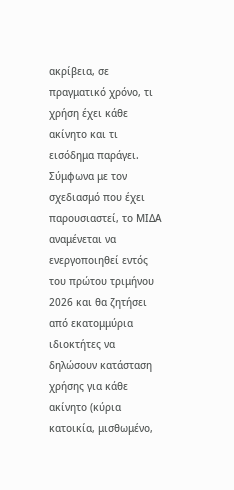ακρίβεια, σε πραγματικό χρόνο, τι χρήση έχει κάθε ακίνητο και τι εισόδημα παράγει.
Σύμφωνα με τον σχεδιασμό που έχει παρουσιαστεί, το ΜΙΔΑ αναμένεται να ενεργοποιηθεί εντός του πρώτου τριμήνου 2026 και θα ζητήσει από εκατομμύρια ιδιοκτήτες να δηλώσουν κατάσταση χρήσης για κάθε ακίνητο (κύρια κατοικία, μισθωμένο,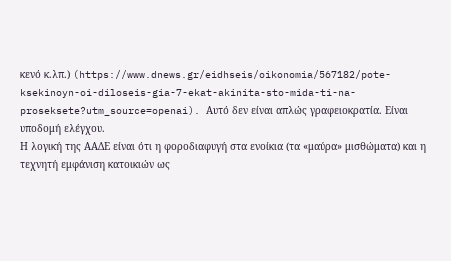κενό κ.λπ.) (https://www.dnews.gr/eidhseis/oikonomia/567182/pote-ksekinoyn-oi-diloseis-gia-7-ekat-akinita-sto-mida-ti-na-proseksete?utm_source=openai). Αυτό δεν είναι απλώς γραφειοκρατία. Είναι υποδομή ελέγχου.
Η λογική της ΑΑΔΕ είναι ότι η φοροδιαφυγή στα ενοίκια (τα «μαύρα» μισθώματα) και η τεχνητή εμφάνιση κατοικιών ως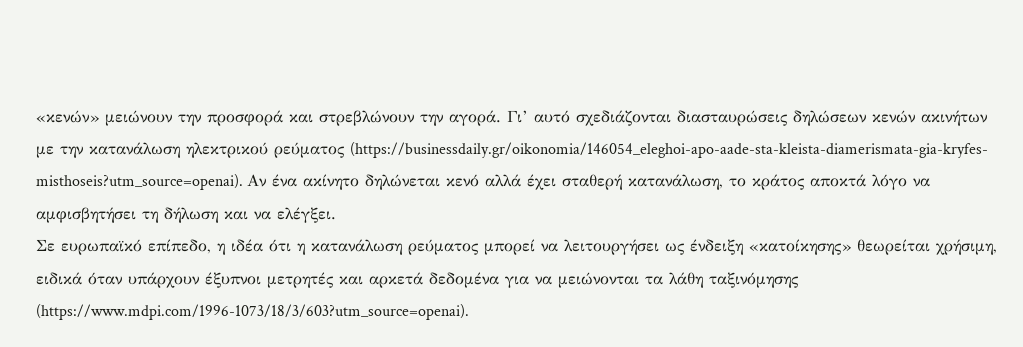«κενών» μειώνουν την προσφορά και στρεβλώνουν την αγορά. Γι’ αυτό σχεδιάζονται διασταυρώσεις δηλώσεων κενών ακινήτων με την κατανάλωση ηλεκτρικού ρεύματος (https://businessdaily.gr/oikonomia/146054_eleghoi-apo-aade-sta-kleista-diamerismata-gia-kryfes-misthoseis?utm_source=openai). Αν ένα ακίνητο δηλώνεται κενό αλλά έχει σταθερή κατανάλωση, το κράτος αποκτά λόγο να αμφισβητήσει τη δήλωση και να ελέγξει.
Σε ευρωπαϊκό επίπεδο, η ιδέα ότι η κατανάλωση ρεύματος μπορεί να λειτουργήσει ως ένδειξη «κατοίκησης» θεωρείται χρήσιμη, ειδικά όταν υπάρχουν έξυπνοι μετρητές και αρκετά δεδομένα για να μειώνονται τα λάθη ταξινόμησης (https://www.mdpi.com/1996-1073/18/3/603?utm_source=openai).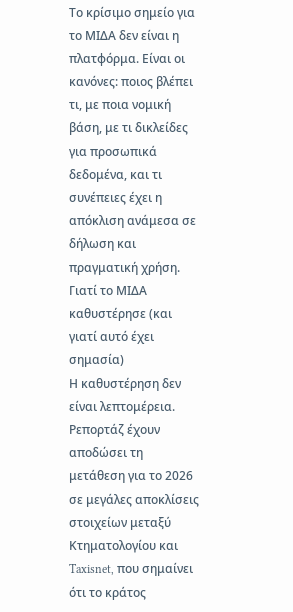Το κρίσιμο σημείο για το ΜΙΔΑ δεν είναι η πλατφόρμα. Είναι οι κανόνες: ποιος βλέπει τι, με ποια νομική βάση, με τι δικλείδες για προσωπικά δεδομένα, και τι συνέπειες έχει η απόκλιση ανάμεσα σε δήλωση και πραγματική χρήση.
Γιατί το ΜΙΔΑ καθυστέρησε (και γιατί αυτό έχει σημασία)
Η καθυστέρηση δεν είναι λεπτομέρεια. Ρεπορτάζ έχουν αποδώσει τη μετάθεση για το 2026 σε μεγάλες αποκλίσεις στοιχείων μεταξύ Κτηματολογίου και Taxisnet, που σημαίνει ότι το κράτος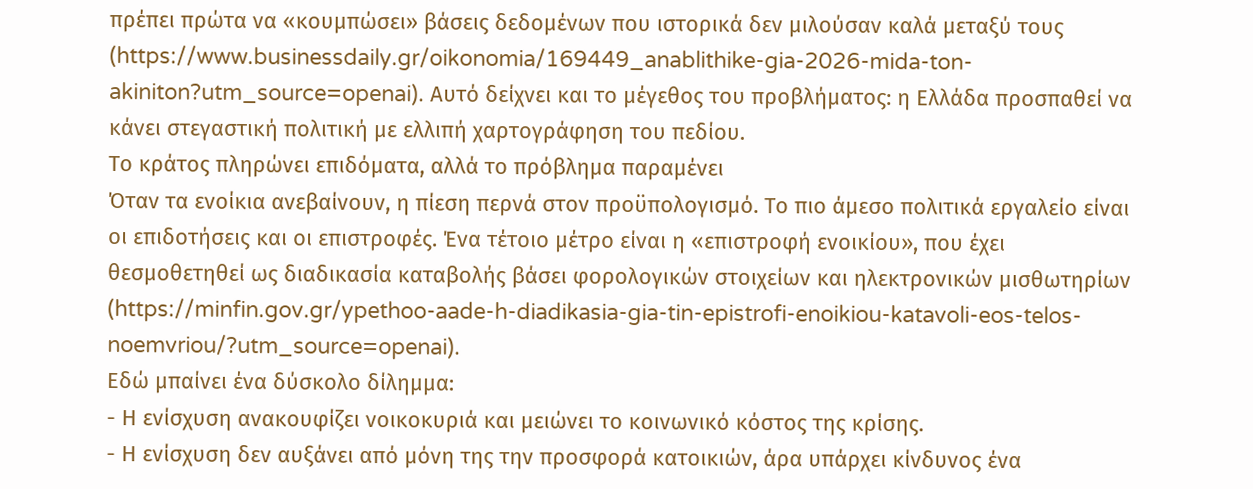πρέπει πρώτα να «κουμπώσει» βάσεις δεδομένων που ιστορικά δεν μιλούσαν καλά μεταξύ τους (https://www.businessdaily.gr/oikonomia/169449_anablithike-gia-2026-mida-ton-akiniton?utm_source=openai). Αυτό δείχνει και το μέγεθος του προβλήματος: η Ελλάδα προσπαθεί να κάνει στεγαστική πολιτική με ελλιπή χαρτογράφηση του πεδίου.
Το κράτος πληρώνει επιδόματα, αλλά το πρόβλημα παραμένει
Όταν τα ενοίκια ανεβαίνουν, η πίεση περνά στον προϋπολογισμό. Το πιο άμεσο πολιτικά εργαλείο είναι οι επιδοτήσεις και οι επιστροφές. Ένα τέτοιο μέτρο είναι η «επιστροφή ενοικίου», που έχει θεσμοθετηθεί ως διαδικασία καταβολής βάσει φορολογικών στοιχείων και ηλεκτρονικών μισθωτηρίων (https://minfin.gov.gr/ypethoo-aade-h-diadikasia-gia-tin-epistrofi-enoikiou-katavoli-eos-telos-noemvriou/?utm_source=openai).
Εδώ μπαίνει ένα δύσκολο δίλημμα:
- Η ενίσχυση ανακουφίζει νοικοκυριά και μειώνει το κοινωνικό κόστος της κρίσης.
- Η ενίσχυση δεν αυξάνει από μόνη της την προσφορά κατοικιών, άρα υπάρχει κίνδυνος ένα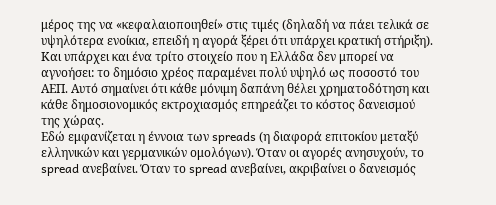μέρος της να «κεφαλαιοποιηθεί» στις τιμές (δηλαδή να πάει τελικά σε υψηλότερα ενοίκια, επειδή η αγορά ξέρει ότι υπάρχει κρατική στήριξη).
Και υπάρχει και ένα τρίτο στοιχείο που η Ελλάδα δεν μπορεί να αγνοήσει: το δημόσιο χρέος παραμένει πολύ υψηλό ως ποσοστό του ΑΕΠ. Αυτό σημαίνει ότι κάθε μόνιμη δαπάνη θέλει χρηματοδότηση και κάθε δημοσιονομικός εκτροχιασμός επηρεάζει το κόστος δανεισμού της χώρας.
Εδώ εμφανίζεται η έννοια των spreads (η διαφορά επιτοκίου μεταξύ ελληνικών και γερμανικών ομολόγων). Όταν οι αγορές ανησυχούν, το spread ανεβαίνει. Όταν το spread ανεβαίνει, ακριβαίνει ο δανεισμός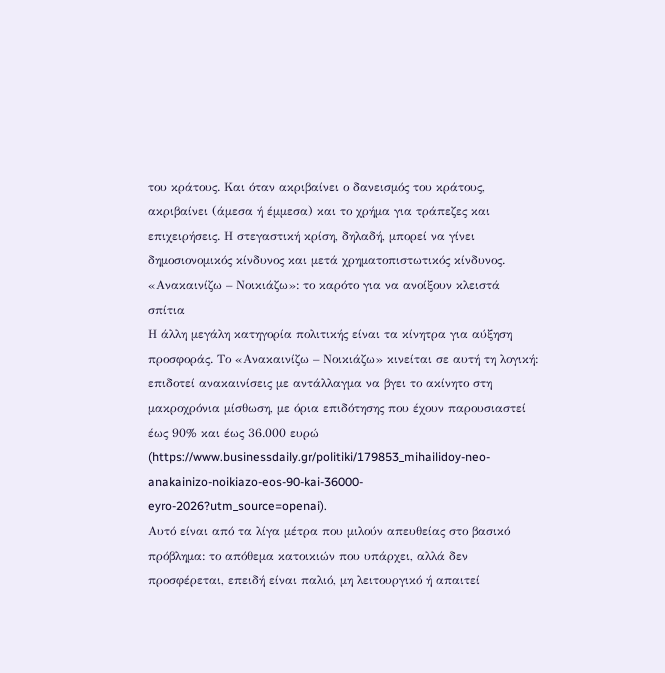του κράτους. Και όταν ακριβαίνει ο δανεισμός του κράτους, ακριβαίνει (άμεσα ή έμμεσα) και το χρήμα για τράπεζες και επιχειρήσεις. Η στεγαστική κρίση, δηλαδή, μπορεί να γίνει δημοσιονομικός κίνδυνος και μετά χρηματοπιστωτικός κίνδυνος.
«Ανακαινίζω – Νοικιάζω»: το καρότο για να ανοίξουν κλειστά σπίτια
Η άλλη μεγάλη κατηγορία πολιτικής είναι τα κίνητρα για αύξηση προσφοράς. Το «Ανακαινίζω – Νοικιάζω» κινείται σε αυτή τη λογική: επιδοτεί ανακαινίσεις με αντάλλαγμα να βγει το ακίνητο στη μακροχρόνια μίσθωση, με όρια επιδότησης που έχουν παρουσιαστεί έως 90% και έως 36.000 ευρώ (https://www.businessdaily.gr/politiki/179853_mihailidoy-neo-anakainizo-noikiazo-eos-90-kai-36000-eyro-2026?utm_source=openai).
Αυτό είναι από τα λίγα μέτρα που μιλούν απευθείας στο βασικό πρόβλημα: το απόθεμα κατοικιών που υπάρχει, αλλά δεν προσφέρεται, επειδή είναι παλιό, μη λειτουργικό ή απαιτεί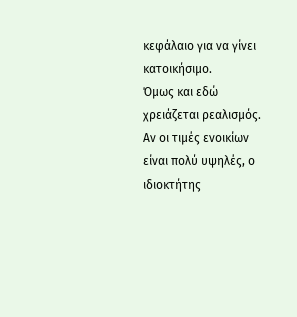κεφάλαιο για να γίνει κατοικήσιμο.
Όμως και εδώ χρειάζεται ρεαλισμός. Αν οι τιμές ενοικίων είναι πολύ υψηλές, ο ιδιοκτήτης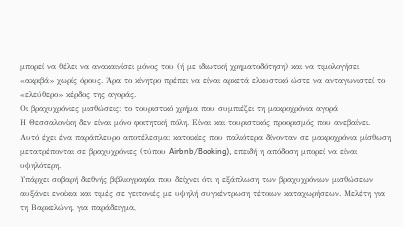μπορεί να θέλει να ανακαινίσει μόνος του (ή με ιδιωτική χρηματοδότηση) και να τιμολογήσει «ακριβά» χωρίς όρους. Άρα το κίνητρο πρέπει να είναι αρκετά ελκυστικό ώστε να ανταγωνιστεί το «ελεύθερο» κέρδος της αγοράς.
Οι βραχυχρόνιες μισθώσεις: το τουριστικό χρήμα που συμπιέζει τη μακροχρόνια αγορά
Η Θεσσαλονίκη δεν είναι μόνο φοιτητική πόλη. Είναι και τουριστικός προορισμός που ανεβαίνει. Αυτό έχει ένα παράπλευρο αποτέλεσμα: κατοικίες που παλιότερα δίνονταν σε μακροχρόνια μίσθωση μετατρέπονται σε βραχυχρόνιες (τύπου Airbnb/Booking), επειδή η απόδοση μπορεί να είναι υψηλότερη.
Υπάρχει σοβαρή διεθνής βιβλιογραφία που δείχνει ότι η εξάπλωση των βραχυχρόνιων μισθώσεων αυξάνει ενοίκια και τιμές σε γειτονιές με υψηλή συγκέντρωση τέτοιων καταχωρήσεων. Μελέτη για τη Βαρκελώνη, για παράδειγμα,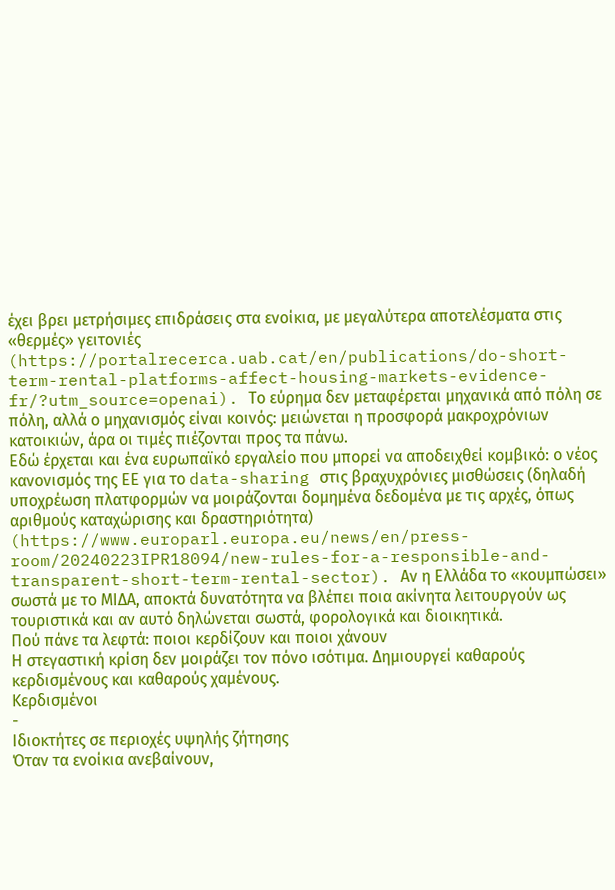έχει βρει μετρήσιμες επιδράσεις στα ενοίκια, με μεγαλύτερα αποτελέσματα στις «θερμές» γειτονιές (https://portalrecerca.uab.cat/en/publications/do-short-term-rental-platforms-affect-housing-markets-evidence-fr/?utm_source=openai). Το εύρημα δεν μεταφέρεται μηχανικά από πόλη σε πόλη, αλλά ο μηχανισμός είναι κοινός: μειώνεται η προσφορά μακροχρόνιων κατοικιών, άρα οι τιμές πιέζονται προς τα πάνω.
Εδώ έρχεται και ένα ευρωπαϊκό εργαλείο που μπορεί να αποδειχθεί κομβικό: ο νέος κανονισμός της ΕΕ για το data-sharing στις βραχυχρόνιες μισθώσεις (δηλαδή υποχρέωση πλατφορμών να μοιράζονται δομημένα δεδομένα με τις αρχές, όπως αριθμούς καταχώρισης και δραστηριότητα) (https://www.europarl.europa.eu/news/en/press-room/20240223IPR18094/new-rules-for-a-responsible-and-transparent-short-term-rental-sector). Αν η Ελλάδα το «κουμπώσει» σωστά με το ΜΙΔΑ, αποκτά δυνατότητα να βλέπει ποια ακίνητα λειτουργούν ως τουριστικά και αν αυτό δηλώνεται σωστά, φορολογικά και διοικητικά.
Πού πάνε τα λεφτά: ποιοι κερδίζουν και ποιοι χάνουν
Η στεγαστική κρίση δεν μοιράζει τον πόνο ισότιμα. Δημιουργεί καθαρούς κερδισμένους και καθαρούς χαμένους.
Κερδισμένοι
-
Ιδιοκτήτες σε περιοχές υψηλής ζήτησης
Όταν τα ενοίκια ανεβαίνουν,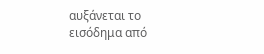αυξάνεται το εισόδημα από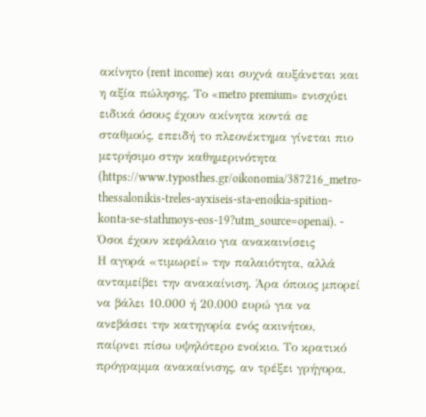ακίνητο (rent income) και συχνά αυξάνεται και η αξία πώλησης. Το «metro premium» ενισχύει ειδικά όσους έχουν ακίνητα κοντά σε σταθμούς, επειδή το πλεονέκτημα γίνεται πιο μετρήσιμο στην καθημερινότητα (https://www.typosthes.gr/oikonomia/387216_metro-thessalonikis-treles-ayxiseis-sta-enoikia-spition-konta-se-stathmoys-eos-19?utm_source=openai). -
Όσοι έχουν κεφάλαιο για ανακαινίσεις
Η αγορά «τιμωρεί» την παλαιότητα, αλλά ανταμείβει την ανακαίνιση. Άρα όποιος μπορεί να βάλει 10.000 ή 20.000 ευρώ για να ανεβάσει την κατηγορία ενός ακινήτου, παίρνει πίσω υψηλότερο ενοίκιο. Το κρατικό πρόγραμμα ανακαίνισης, αν τρέξει γρήγορα,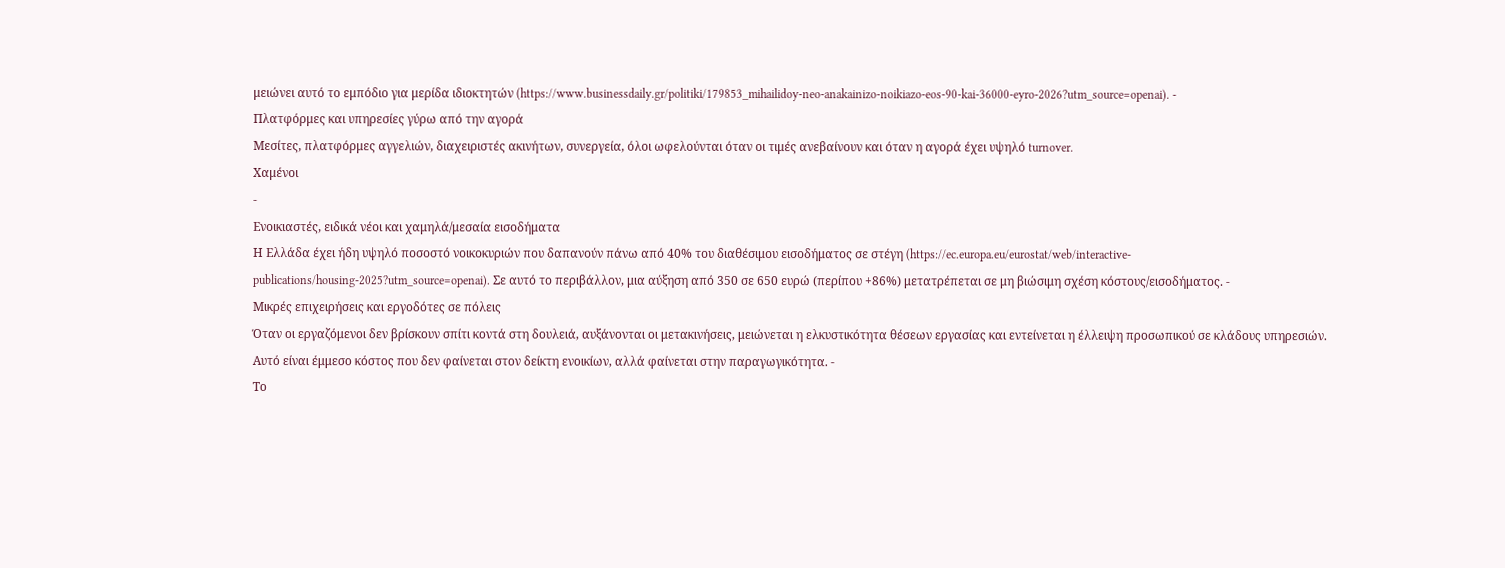μειώνει αυτό το εμπόδιο για μερίδα ιδιοκτητών (https://www.businessdaily.gr/politiki/179853_mihailidoy-neo-anakainizo-noikiazo-eos-90-kai-36000-eyro-2026?utm_source=openai). -
Πλατφόρμες και υπηρεσίες γύρω από την αγορά
Μεσίτες, πλατφόρμες αγγελιών, διαχειριστές ακινήτων, συνεργεία, όλοι ωφελούνται όταν οι τιμές ανεβαίνουν και όταν η αγορά έχει υψηλό turnover.
Χαμένοι
-
Ενοικιαστές, ειδικά νέοι και χαμηλά/μεσαία εισοδήματα
Η Ελλάδα έχει ήδη υψηλό ποσοστό νοικοκυριών που δαπανούν πάνω από 40% του διαθέσιμου εισοδήματος σε στέγη (https://ec.europa.eu/eurostat/web/interactive-publications/housing-2025?utm_source=openai). Σε αυτό το περιβάλλον, μια αύξηση από 350 σε 650 ευρώ (περίπου +86%) μετατρέπεται σε μη βιώσιμη σχέση κόστους/εισοδήματος. -
Μικρές επιχειρήσεις και εργοδότες σε πόλεις
Όταν οι εργαζόμενοι δεν βρίσκουν σπίτι κοντά στη δουλειά, αυξάνονται οι μετακινήσεις, μειώνεται η ελκυστικότητα θέσεων εργασίας και εντείνεται η έλλειψη προσωπικού σε κλάδους υπηρεσιών. Αυτό είναι έμμεσο κόστος που δεν φαίνεται στον δείκτη ενοικίων, αλλά φαίνεται στην παραγωγικότητα. -
Το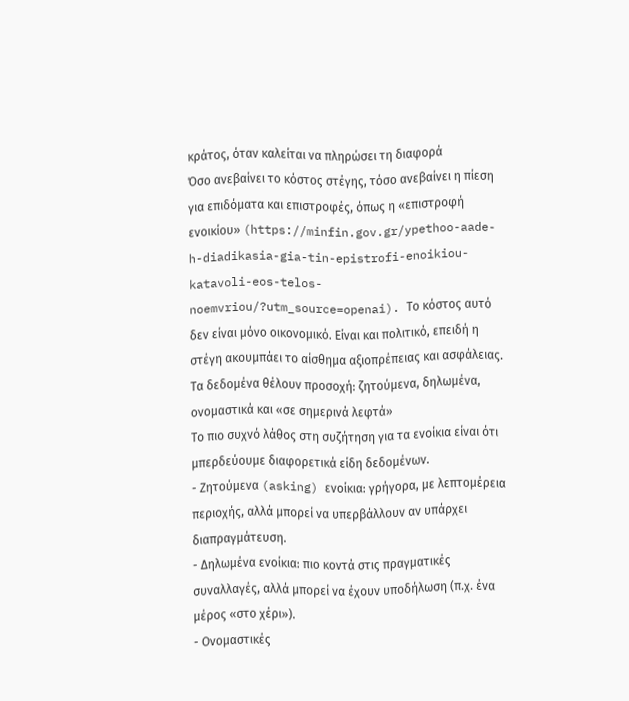κράτος, όταν καλείται να πληρώσει τη διαφορά
Όσο ανεβαίνει το κόστος στέγης, τόσο ανεβαίνει η πίεση για επιδόματα και επιστροφές, όπως η «επιστροφή ενοικίου» (https://minfin.gov.gr/ypethoo-aade-h-diadikasia-gia-tin-epistrofi-enoikiou-katavoli-eos-telos-noemvriou/?utm_source=openai). Το κόστος αυτό δεν είναι μόνο οικονομικό. Είναι και πολιτικό, επειδή η στέγη ακουμπάει το αίσθημα αξιοπρέπειας και ασφάλειας.
Τα δεδομένα θέλουν προσοχή: ζητούμενα, δηλωμένα, ονομαστικά και «σε σημερινά λεφτά»
Το πιο συχνό λάθος στη συζήτηση για τα ενοίκια είναι ότι μπερδεύουμε διαφορετικά είδη δεδομένων.
- Ζητούμενα (asking) ενοίκια: γρήγορα, με λεπτομέρεια περιοχής, αλλά μπορεί να υπερβάλλουν αν υπάρχει διαπραγμάτευση.
- Δηλωμένα ενοίκια: πιο κοντά στις πραγματικές συναλλαγές, αλλά μπορεί να έχουν υποδήλωση (π.χ. ένα μέρος «στο χέρι»).
- Ονομαστικές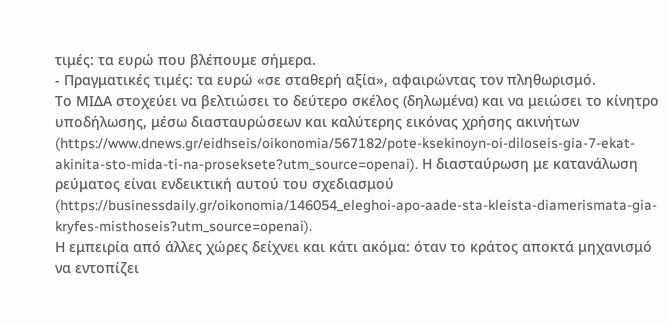τιμές: τα ευρώ που βλέπουμε σήμερα.
- Πραγματικές τιμές: τα ευρώ «σε σταθερή αξία», αφαιρώντας τον πληθωρισμό.
Το ΜΙΔΑ στοχεύει να βελτιώσει το δεύτερο σκέλος (δηλωμένα) και να μειώσει το κίνητρο υποδήλωσης, μέσω διασταυρώσεων και καλύτερης εικόνας χρήσης ακινήτων (https://www.dnews.gr/eidhseis/oikonomia/567182/pote-ksekinoyn-oi-diloseis-gia-7-ekat-akinita-sto-mida-ti-na-proseksete?utm_source=openai). Η διασταύρωση με κατανάλωση ρεύματος είναι ενδεικτική αυτού του σχεδιασμού (https://businessdaily.gr/oikonomia/146054_eleghoi-apo-aade-sta-kleista-diamerismata-gia-kryfes-misthoseis?utm_source=openai).
Η εμπειρία από άλλες χώρες δείχνει και κάτι ακόμα: όταν το κράτος αποκτά μηχανισμό να εντοπίζει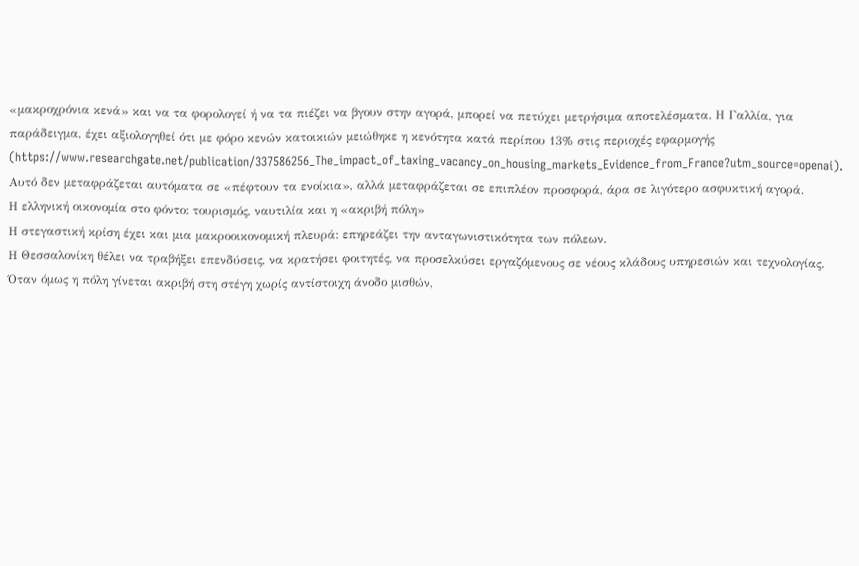«μακροχρόνια κενά» και να τα φορολογεί ή να τα πιέζει να βγουν στην αγορά, μπορεί να πετύχει μετρήσιμα αποτελέσματα. Η Γαλλία, για παράδειγμα, έχει αξιολογηθεί ότι με φόρο κενών κατοικιών μειώθηκε η κενότητα κατά περίπου 13% στις περιοχές εφαρμογής (https://www.researchgate.net/publication/337586256_The_impact_of_taxing_vacancy_on_housing_markets_Evidence_from_France?utm_source=openai). Αυτό δεν μεταφράζεται αυτόματα σε «πέφτουν τα ενοίκια», αλλά μεταφράζεται σε επιπλέον προσφορά, άρα σε λιγότερο ασφυκτική αγορά.
Η ελληνική οικονομία στο φόντο: τουρισμός, ναυτιλία και η «ακριβή πόλη»
Η στεγαστική κρίση έχει και μια μακροοικονομική πλευρά: επηρεάζει την ανταγωνιστικότητα των πόλεων.
Η Θεσσαλονίκη θέλει να τραβήξει επενδύσεις, να κρατήσει φοιτητές, να προσελκύσει εργαζόμενους σε νέους κλάδους υπηρεσιών και τεχνολογίας. Όταν όμως η πόλη γίνεται ακριβή στη στέγη χωρίς αντίστοιχη άνοδο μισθών,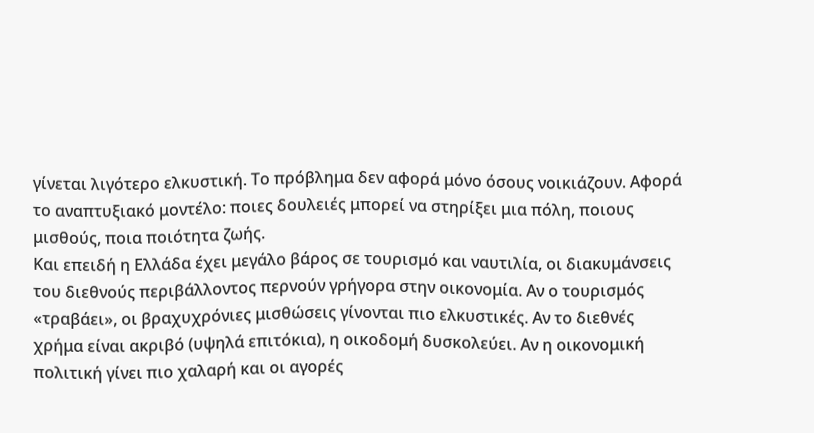γίνεται λιγότερο ελκυστική. Το πρόβλημα δεν αφορά μόνο όσους νοικιάζουν. Αφορά το αναπτυξιακό μοντέλο: ποιες δουλειές μπορεί να στηρίξει μια πόλη, ποιους μισθούς, ποια ποιότητα ζωής.
Και επειδή η Ελλάδα έχει μεγάλο βάρος σε τουρισμό και ναυτιλία, οι διακυμάνσεις του διεθνούς περιβάλλοντος περνούν γρήγορα στην οικονομία. Αν ο τουρισμός «τραβάει», οι βραχυχρόνιες μισθώσεις γίνονται πιο ελκυστικές. Αν το διεθνές χρήμα είναι ακριβό (υψηλά επιτόκια), η οικοδομή δυσκολεύει. Αν η οικονομική πολιτική γίνει πιο χαλαρή και οι αγορές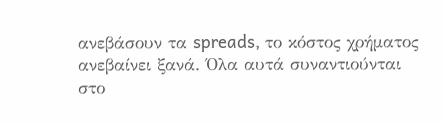ανεβάσουν τα spreads, το κόστος χρήματος ανεβαίνει ξανά. Όλα αυτά συναντιούνται στο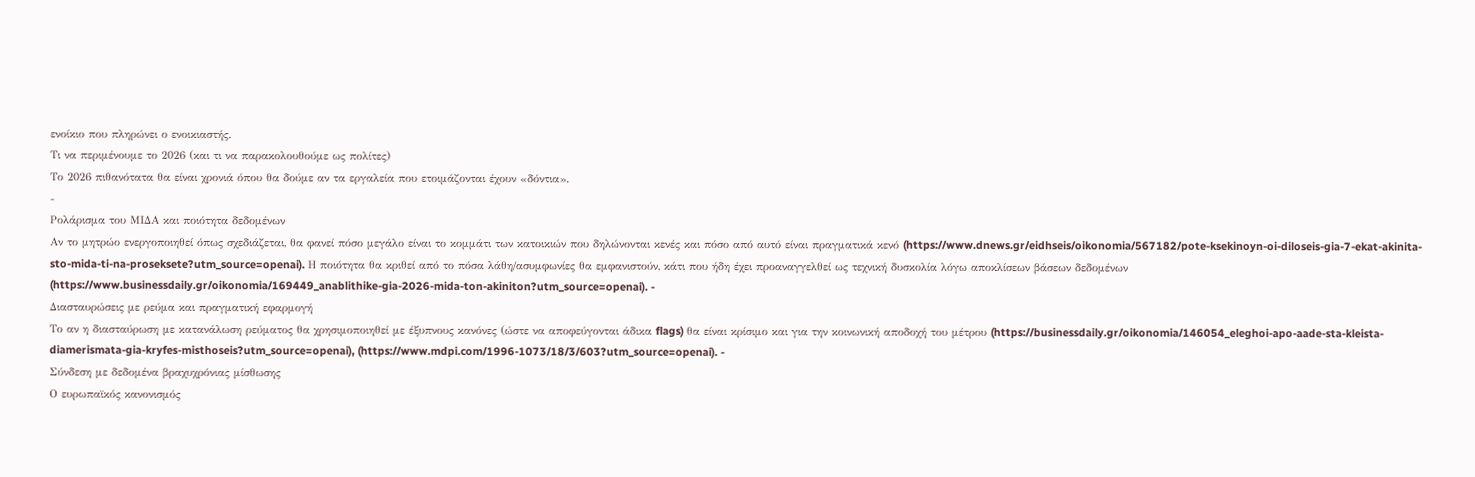ενοίκιο που πληρώνει ο ενοικιαστής.
Τι να περιμένουμε το 2026 (και τι να παρακολουθούμε ως πολίτες)
Το 2026 πιθανότατα θα είναι χρονιά όπου θα δούμε αν τα εργαλεία που ετοιμάζονται έχουν «δόντια».
-
Ρολάρισμα του ΜΙΔΑ και ποιότητα δεδομένων
Αν το μητρώο ενεργοποιηθεί όπως σχεδιάζεται, θα φανεί πόσο μεγάλο είναι το κομμάτι των κατοικιών που δηλώνονται κενές και πόσο από αυτό είναι πραγματικά κενό (https://www.dnews.gr/eidhseis/oikonomia/567182/pote-ksekinoyn-oi-diloseis-gia-7-ekat-akinita-sto-mida-ti-na-proseksete?utm_source=openai). Η ποιότητα θα κριθεί από το πόσα λάθη/ασυμφωνίες θα εμφανιστούν, κάτι που ήδη έχει προαναγγελθεί ως τεχνική δυσκολία λόγω αποκλίσεων βάσεων δεδομένων (https://www.businessdaily.gr/oikonomia/169449_anablithike-gia-2026-mida-ton-akiniton?utm_source=openai). -
Διασταυρώσεις με ρεύμα και πραγματική εφαρμογή
Το αν η διασταύρωση με κατανάλωση ρεύματος θα χρησιμοποιηθεί με έξυπνους κανόνες (ώστε να αποφεύγονται άδικα flags) θα είναι κρίσιμο και για την κοινωνική αποδοχή του μέτρου (https://businessdaily.gr/oikonomia/146054_eleghoi-apo-aade-sta-kleista-diamerismata-gia-kryfes-misthoseis?utm_source=openai), (https://www.mdpi.com/1996-1073/18/3/603?utm_source=openai). -
Σύνδεση με δεδομένα βραχυχρόνιας μίσθωσης
Ο ευρωπαϊκός κανονισμός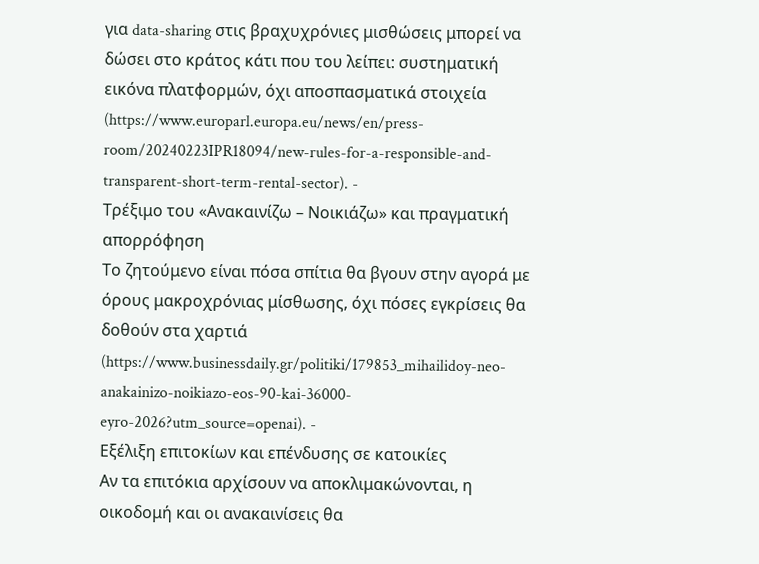για data-sharing στις βραχυχρόνιες μισθώσεις μπορεί να δώσει στο κράτος κάτι που του λείπει: συστηματική εικόνα πλατφορμών, όχι αποσπασματικά στοιχεία (https://www.europarl.europa.eu/news/en/press-room/20240223IPR18094/new-rules-for-a-responsible-and-transparent-short-term-rental-sector). -
Τρέξιμο του «Ανακαινίζω – Νοικιάζω» και πραγματική απορρόφηση
Το ζητούμενο είναι πόσα σπίτια θα βγουν στην αγορά με όρους μακροχρόνιας μίσθωσης, όχι πόσες εγκρίσεις θα δοθούν στα χαρτιά (https://www.businessdaily.gr/politiki/179853_mihailidoy-neo-anakainizo-noikiazo-eos-90-kai-36000-eyro-2026?utm_source=openai). -
Εξέλιξη επιτοκίων και επένδυσης σε κατοικίες
Αν τα επιτόκια αρχίσουν να αποκλιμακώνονται, η οικοδομή και οι ανακαινίσεις θα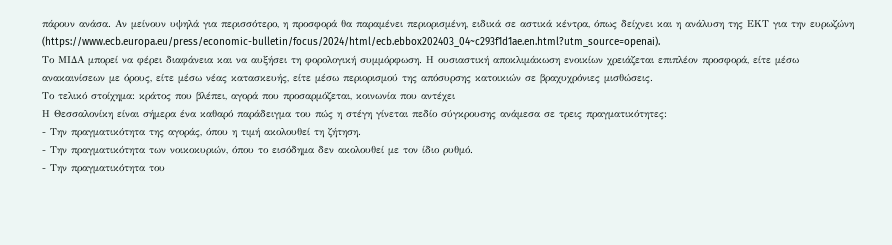πάρουν ανάσα. Αν μείνουν υψηλά για περισσότερο, η προσφορά θα παραμένει περιορισμένη, ειδικά σε αστικά κέντρα, όπως δείχνει και η ανάλυση της ΕΚΤ για την ευρωζώνη (https://www.ecb.europa.eu/press/economic-bulletin/focus/2024/html/ecb.ebbox202403_04~c293f1d1ae.en.html?utm_source=openai).
Το ΜΙΔΑ μπορεί να φέρει διαφάνεια και να αυξήσει τη φορολογική συμμόρφωση. Η ουσιαστική αποκλιμάκωση ενοικίων χρειάζεται επιπλέον προσφορά, είτε μέσω ανακαινίσεων με όρους, είτε μέσω νέας κατασκευής, είτε μέσω περιορισμού της απόσυρσης κατοικιών σε βραχυχρόνιες μισθώσεις.
Το τελικό στοίχημα: κράτος που βλέπει, αγορά που προσαρμόζεται, κοινωνία που αντέχει
Η Θεσσαλονίκη είναι σήμερα ένα καθαρό παράδειγμα του πώς η στέγη γίνεται πεδίο σύγκρουσης ανάμεσα σε τρεις πραγματικότητες:
- Την πραγματικότητα της αγοράς, όπου η τιμή ακολουθεί τη ζήτηση.
- Την πραγματικότητα των νοικοκυριών, όπου το εισόδημα δεν ακολουθεί με τον ίδιο ρυθμό.
- Την πραγματικότητα του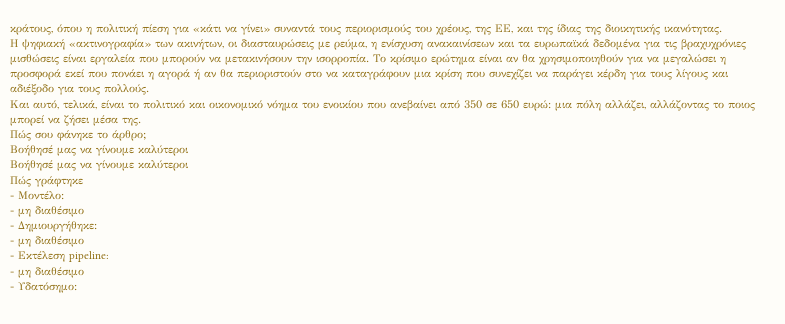κράτους, όπου η πολιτική πίεση για «κάτι να γίνει» συναντά τους περιορισμούς του χρέους, της ΕΕ, και της ίδιας της διοικητικής ικανότητας.
Η ψηφιακή «ακτινογραφία» των ακινήτων, οι διασταυρώσεις με ρεύμα, η ενίσχυση ανακαινίσεων και τα ευρωπαϊκά δεδομένα για τις βραχυχρόνιες μισθώσεις είναι εργαλεία που μπορούν να μετακινήσουν την ισορροπία. Το κρίσιμο ερώτημα είναι αν θα χρησιμοποιηθούν για να μεγαλώσει η προσφορά εκεί που πονάει η αγορά ή αν θα περιοριστούν στο να καταγράφουν μια κρίση που συνεχίζει να παράγει κέρδη για τους λίγους και αδιέξοδο για τους πολλούς.
Και αυτό, τελικά, είναι το πολιτικό και οικονομικό νόημα του ενοικίου που ανεβαίνει από 350 σε 650 ευρώ: μια πόλη αλλάζει, αλλάζοντας το ποιος μπορεί να ζήσει μέσα της.
Πώς σου φάνηκε το άρθρο;
Βοήθησέ μας να γίνουμε καλύτεροι
Βοήθησέ μας να γίνουμε καλύτεροι
Πώς γράφτηκε
- Μοντέλο:
- μη διαθέσιμο
- Δημιουργήθηκε:
- μη διαθέσιμο
- Εκτέλεση pipeline:
- μη διαθέσιμο
- Υδατόσημο: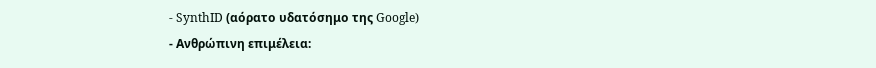- SynthID (αόρατο υδατόσημο της Google)
- Ανθρώπινη επιμέλεια: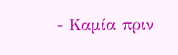- Καμία πριν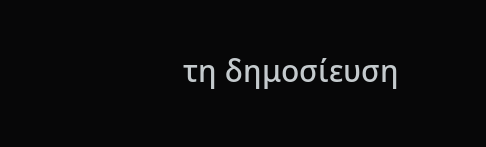τη δημοσίευση